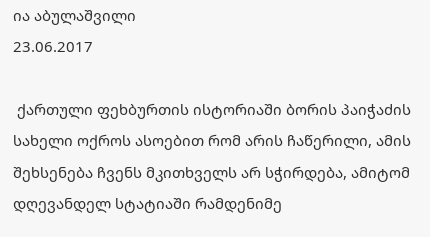ია აბულაშვილი
23.06.2017

 ქართული ფეხბურთის ისტორიაში ბორის პაიჭაძის სახელი ოქროს ასოებით რომ არის ჩაწერილი, ამის შეხსენება ჩვენს მკითხველს არ სჭირდება, ამიტომ დღევანდელ სტატიაში რამდენიმე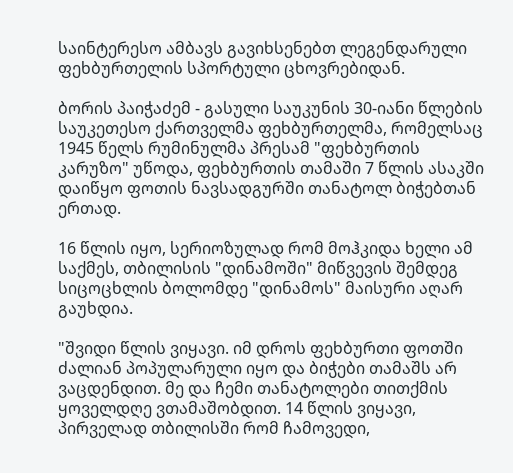საინტერესო ამბავს გავიხსენებთ ლეგენდარული ფეხბურთელის სპორტული ცხოვრებიდან.

ბორის პაიჭაძემ - გასული საუკუნის 30-იანი წლების საუკეთესო ქართველმა ფეხბურთელმა, რომელსაც 1945 წელს რუმინულმა პრესამ "ფეხბურთის კარუზო" უწოდა, ფეხბურთის თამაში 7 წლის ასაკში დაიწყო ფოთის ნავსადგურში თანატოლ ბიჭებთან ერთად.

16 წლის იყო, სერიოზულად რომ მოჰკიდა ხელი ამ საქმეს, თბილისის "დინამოში" მიწვევის შემდეგ სიცოცხლის ბოლომდე "დინამოს" მაისური აღარ გაუხდია.

"შვიდი წლის ვიყავი. იმ დროს ფეხბურთი ფოთში ძალიან პოპულარული იყო და ბიჭები თამაშს არ ვაცდენდით. მე და ჩემი თანატოლები თითქმის ყოველდღე ვთამაშობდით. 14 წლის ვიყავი, პირველად თბილისში რომ ჩამოვედი,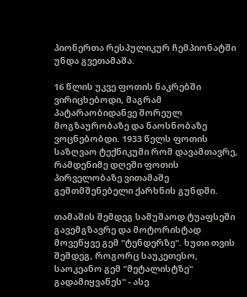პიონერთა რესპულიკურ ჩემპიონატში უნდა გვეთამაშა.

16 წლის უკვე ფოთის ნაკრებში ვირიცხებოდი, მაგრამ პატარაობიდანვე შორეულ მოგზაურობაზე და ნაოსნობაზე ვოცნებობდი. 1933 წელს ფოთის საზღვაო ტექნიკუმი რომ დავამთავრე, რამდენიმე დღეში ფოთის პირველობაზე ვითამაშე გემთმშენებელი ქარხნის გუნდში.

თამაშის შემდეგ სამუშაოდ ტუაფსეში გავემგზავრე და მოტორისტად მოვეწყვე გემ "ტენდერზე". ხუთი თვის შემდეგ, როგორც საუკეთესო, საოკეანო გემ "მეტალისტზე" გადამიყვანეს" - ასე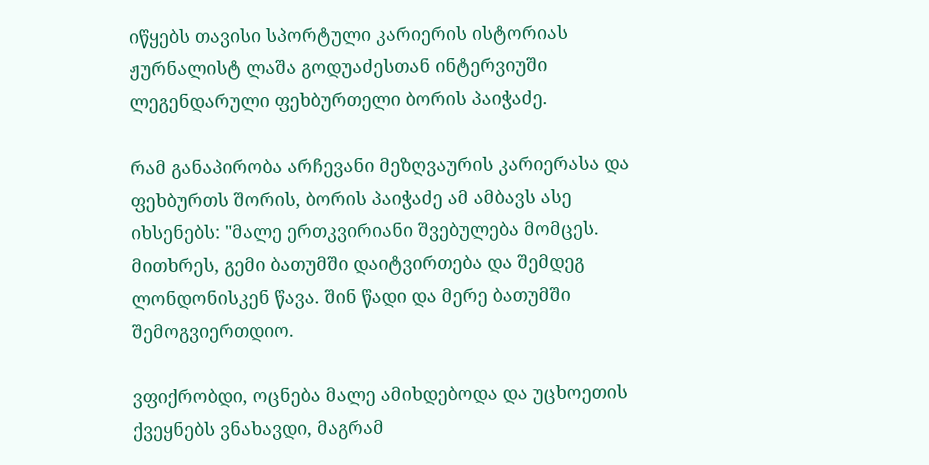იწყებს თავისი სპორტული კარიერის ისტორიას ჟურნალისტ ლაშა გოდუაძესთან ინტერვიუში ლეგენდარული ფეხბურთელი ბორის პაიჭაძე.

რამ განაპირობა არჩევანი მეზღვაურის კარიერასა და ფეხბურთს შორის, ბორის პაიჭაძე ამ ამბავს ასე იხსენებს: "მალე ერთკვირიანი შვებულება მომცეს. მითხრეს, გემი ბათუმში დაიტვირთება და შემდეგ ლონდონისკენ წავა. შინ წადი და მერე ბათუმში შემოგვიერთდიო.

ვფიქრობდი, ოცნება მალე ამიხდებოდა და უცხოეთის ქვეყნებს ვნახავდი, მაგრამ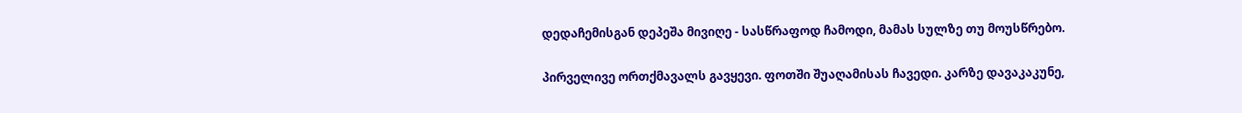დედაჩემისგან დეპეშა მივიღე - სასწრაფოდ ჩამოდი, მამას სულზე თუ მოუსწრებო.

პირველივე ორთქმავალს გავყევი. ფოთში შუაღამისას ჩავედი. კარზე დავაკაკუნე,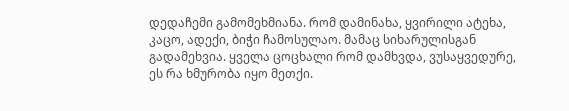დედაჩემი გამომეხმიანა. რომ დამინახა, ყვირილი ატეხა, კაცო, ადექი, ბიჭი ჩამოსულაო. მამაც სიხარულისგან გადამეხვია. ყველა ცოცხალი რომ დამხვდა, ვუსაყვედურე, ეს რა ხმურობა იყო მეთქი.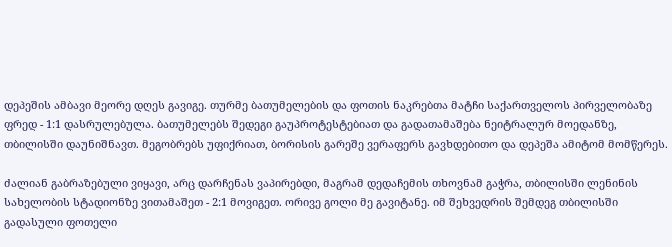დეპეშის ამბავი მეორე დღეს გავიგე. თურმე ბათუმელების და ფოთის ნაკრებთა მატჩი საქართველოს პირველობაზე ფრედ - 1:1 დასრულებულა. ბათუმელებს შედეგი გაუპროტესტებიათ და გადათამაშება ნეიტრალურ მოედანზე, თბილისში დაუნიშნავთ. მეგობრებს უფიქრიათ, ბორისის გარეშე ვერაფერს გავხდებითო და დეპეშა ამიტომ მომწერეს.

ძალიან გაბრაზებული ვიყავი, არც დარჩენას ვაპირებდი, მაგრამ დედაჩემის თხოვნამ გაჭრა, თბილისში ლენინის სახელობის სტადიონზე ვითამაშეთ - 2:1 მოვიგეთ. ორივე გოლი მე გავიტანე. იმ შეხვედრის შემდეგ თბილისში გადასული ფოთელი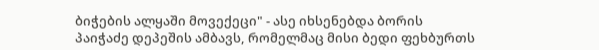ბიჭების ალყაში მოვექეცი" - ასე იხსენებდა ბორის პაიჭაძე დეპეშის ამბავს, რომელმაც მისი ბედი ფეხბურთს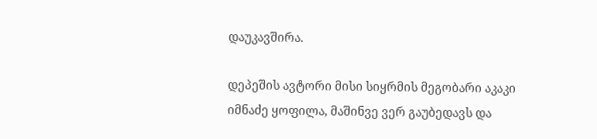დაუკავშირა.

დეპეშის ავტორი მისი სიყრმის მეგობარი აკაკი იმნაძე ყოფილა, მაშინვე ვერ გაუბედავს და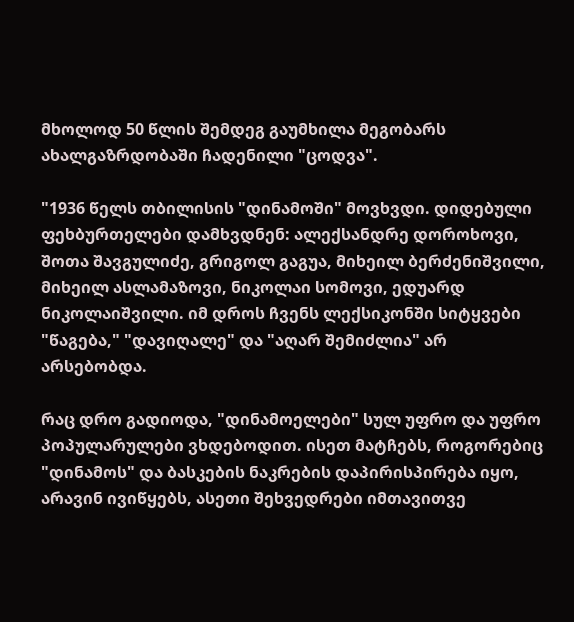მხოლოდ 50 წლის შემდეგ გაუმხილა მეგობარს ახალგაზრდობაში ჩადენილი "ცოდვა".

"1936 წელს თბილისის "დინამოში" მოვხვდი. დიდებული ფეხბურთელები დამხვდნენ: ალექსანდრე დოროხოვი, შოთა შავგულიძე, გრიგოლ გაგუა, მიხეილ ბერძენიშვილი, მიხეილ ასლამაზოვი, ნიკოლაი სომოვი, ედუარდ ნიკოლაიშვილი. იმ დროს ჩვენს ლექსიკონში სიტყვები "წაგება," "დავიღალე" და "აღარ შემიძლია" არ არსებობდა.

რაც დრო გადიოდა, "დინამოელები" სულ უფრო და უფრო პოპულარულები ვხდებოდით. ისეთ მატჩებს, როგორებიც "დინამოს" და ბასკების ნაკრების დაპირისპირება იყო, არავინ ივიწყებს, ასეთი შეხვედრები იმთავითვე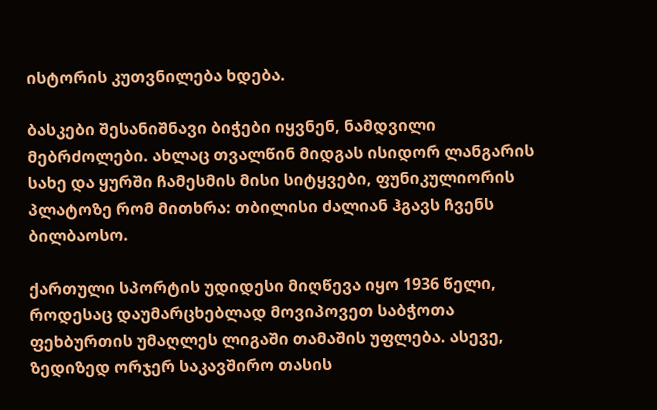ისტორის კუთვნილება ხდება.

ბასკები შესანიშნავი ბიჭები იყვნენ, ნამდვილი მებრძოლები. ახლაც თვალწინ მიდგას ისიდორ ლანგარის სახე და ყურში ჩამესმის მისი სიტყვები, ფუნიკულიორის პლატოზე რომ მითხრა: თბილისი ძალიან ჰგავს ჩვენს ბილბაოსო.

ქართული სპორტის უდიდესი მიღწევა იყო 1936 წელი, როდესაც დაუმარცხებლად მოვიპოვეთ საბჭოთა ფეხბურთის უმაღლეს ლიგაში თამაშის უფლება. ასევე, ზედიზედ ორჯერ საკავშირო თასის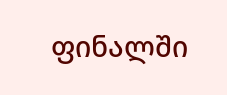ფინალში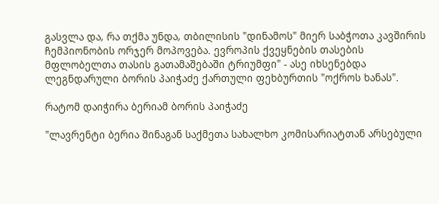გასვლა და, რა თქმა უნდა, თბილისის "დინამოს" მიერ საბჭოთა კავშირის ჩემპიონობის ორჯერ მოპოვება. ევროპის ქვეყნების თასების მფლობელთა თასის გათამაშებაში ტრიუმფი" - ასე იხსენებდა ლეგნდარული ბორის პაიჭაძე ქართული ფეხბურთის "ოქროს ხანას".

რატომ დაიჭირა ბერიამ ბორის პაიჭაძე

"ლავრენტი ბერია შინაგან საქმეთა სახალხო კომისარიატთან არსებული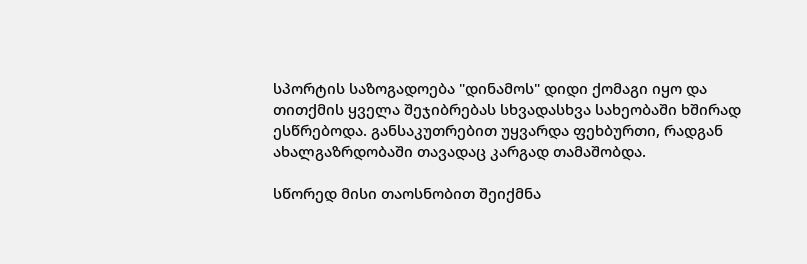სპორტის საზოგადოება "დინამოს" დიდი ქომაგი იყო და თითქმის ყველა შეჯიბრებას სხვადასხვა სახეობაში ხშირად ესწრებოდა. განსაკუთრებით უყვარდა ფეხბურთი, რადგან ახალგაზრდობაში თავადაც კარგად თამაშობდა.

სწორედ მისი თაოსნობით შეიქმნა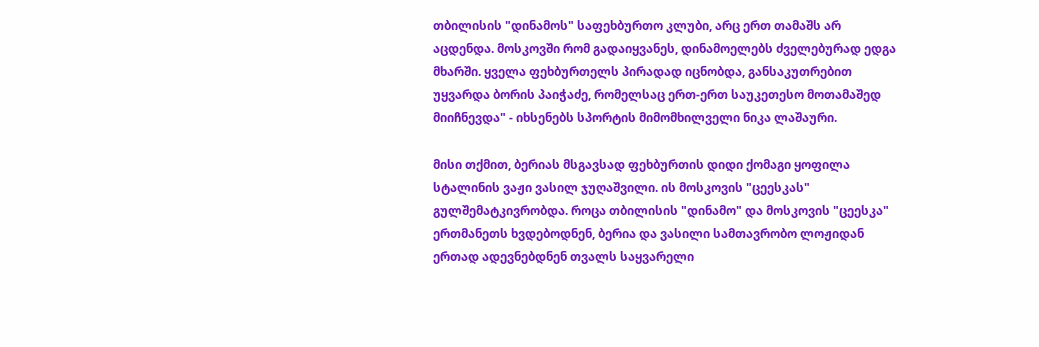თბილისის "დინამოს" საფეხბურთო კლუბი, არც ერთ თამაშს არ აცდენდა. მოსკოვში რომ გადაიყვანეს, დინამოელებს ძველებურად ედგა მხარში. ყველა ფეხბურთელს პირადად იცნობდა, განსაკუთრებით უყვარდა ბორის პაიჭაძე, რომელსაც ერთ-ერთ საუკეთესო მოთამაშედ მიიჩნევდა" - იხსენებს სპორტის მიმომხილველი ნიკა ლაშაური.

მისი თქმით, ბერიას მსგავსად ფეხბურთის დიდი ქომაგი ყოფილა სტალინის ვაჟი ვასილ ჯუღაშვილი. ის მოსკოვის "ცეესკას" გულშემატკივრობდა. როცა თბილისის "დინამო" და მოსკოვის "ცეესკა" ერთმანეთს ხვდებოდნენ, ბერია და ვასილი სამთავრობო ლოჟიდან ერთად ადევნებდნენ თვალს საყვარელი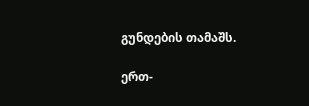გუნდების თამაშს.

ერთ-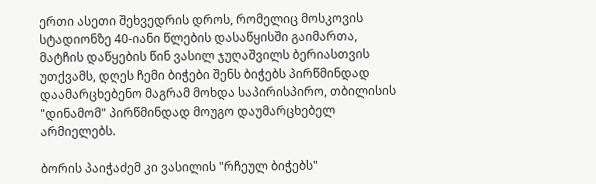ერთი ასეთი შეხვედრის დროს, რომელიც მოსკოვის სტადიონზე 40-იანი წლების დასაწყისში გაიმართა, მატჩის დაწყების წინ ვასილ ჯუღაშვილს ბერიასთვის უთქვამს, დღეს ჩემი ბიჭები შენს ბიჭებს პირწმინდად დაამარცხებენო მაგრამ მოხდა საპირისპირო, თბილისის "დინამომ" პირწმინდად მოუგო დაუმარცხებელ არმიელებს.

ბორის პაიჭაძემ კი ვასილის "რჩეულ ბიჭებს"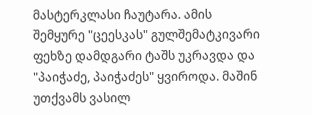მასტერკლასი ჩაუტარა. ამის შემყურე "ცეესკას" გულშემატკივარი ფეხზე დამდგარი ტაშს უკრავდა და "პაიჭაძე, პაიჭაძეს" ყვიროდა. მაშინ უთქვამს ვასილ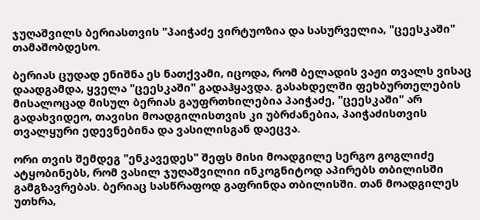ჯუღაშვილს ბერიასთვის "პაიჭაძე ვირტუოზია და სასურველია, "ცეესკაში" თამაშობდესო.

ბერიას ცუდად ენიშნა ეს ნათქვამი, იცოდა, რომ ბელადის ვაჟი თვალს ვისაც დაადგამდა, ყველა "ცეესკაში" გადაჰყავდა. გასახდელში ფეხბურთელების მისალოცად მისულ ბერიას გაუფრთხილებია პაიჭაძე, "ცეესკაში" არ გადახვიდეო, თავისი მოადგილისთვის კი უბრძანებია, პაიჭაძისთვის თვალყური ედევნებინა და ვასილისგან დაეცვა.

ორი თვის შემდეგ "ენკავედეს" შეფს მისი მოადგილე სერგო გოგლიძე ატყობინებს, რომ ვასილ ჯუღაშვილიი ინკოგნიტოდ აპირებს თბილისში გამგზავრებას. ბერიაც სასწრაფოდ გაფრინდა თბილისში. თან მოადგილეს უთხრა,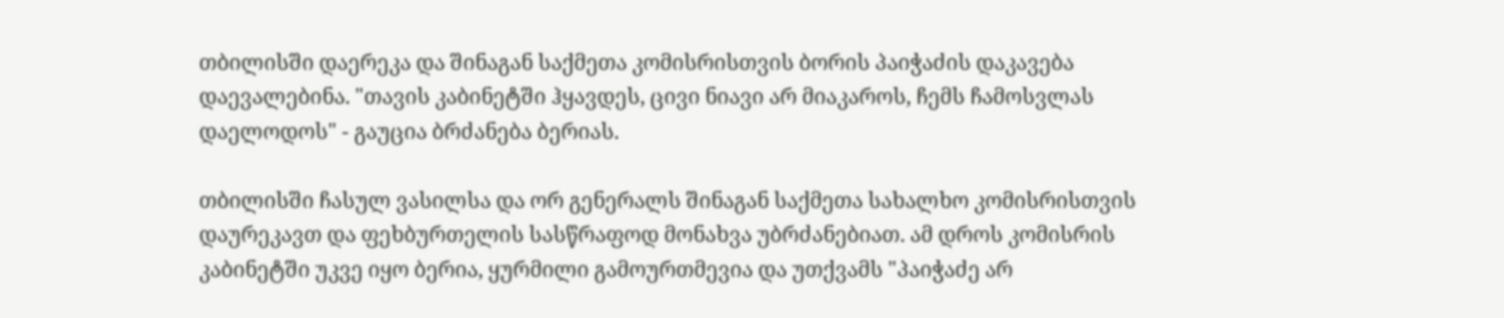თბილისში დაერეკა და შინაგან საქმეთა კომისრისთვის ბორის პაიჭაძის დაკავება დაევალებინა. "თავის კაბინეტში ჰყავდეს, ცივი ნიავი არ მიაკაროს, ჩემს ჩამოსვლას დაელოდოს" - გაუცია ბრძანება ბერიას.

თბილისში ჩასულ ვასილსა და ორ გენერალს შინაგან საქმეთა სახალხო კომისრისთვის დაურეკავთ და ფეხბურთელის სასწრაფოდ მონახვა უბრძანებიათ. ამ დროს კომისრის კაბინეტში უკვე იყო ბერია, ყურმილი გამოურთმევია და უთქვამს "პაიჭაძე არ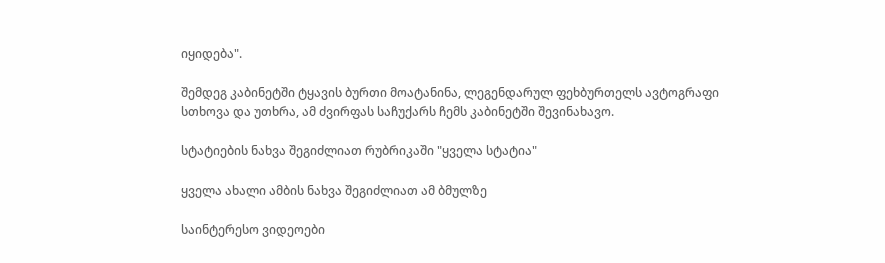იყიდება".

შემდეგ კაბინეტში ტყავის ბურთი მოატანინა, ლეგენდარულ ფეხბურთელს ავტოგრაფი სთხოვა და უთხრა, ამ ძვირფას საჩუქარს ჩემს კაბინეტში შევინახავო.

სტატიების ნახვა შეგიძლიათ რუბრიკაში "ყველა სტატია"

ყველა ახალი ამბის ნახვა შეგიძლიათ ამ ბმულზე

საინტერესო ვიდეოები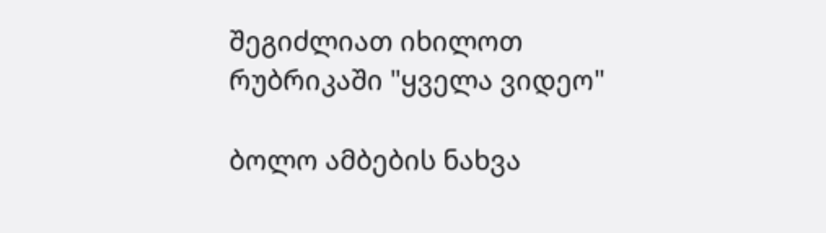შეგიძლიათ იხილოთ რუბრიკაში "ყველა ვიდეო"

ბოლო ამბების ნახვა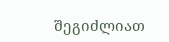შეგიძლიათ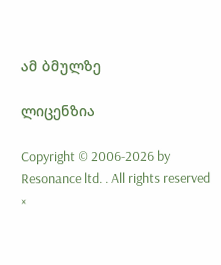ამ ბმულზე

ლიცენზია

Copyright © 2006-2026 by Resonance ltd. . All rights reserved
×